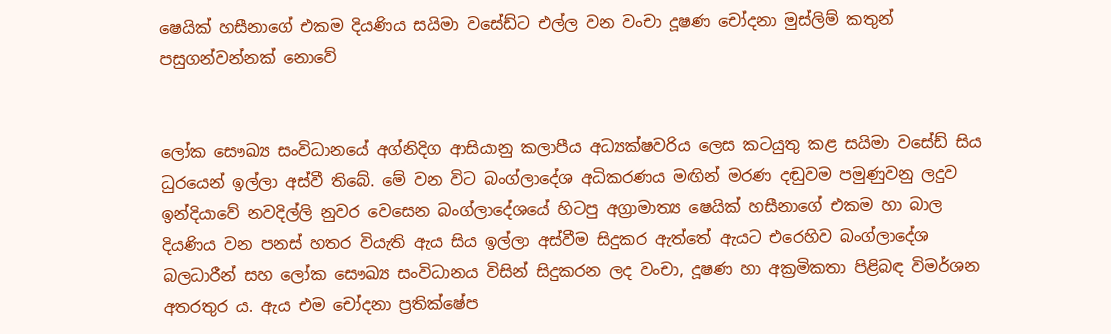ෂෙයික් හසීනාගේ එකම දියණිය සයිමා වසේඩ්ට එල්ල වන වංචා දූෂණ චෝදනා මුස්ලිම් කතුන් පසුගන්වන්නක් නොවේ


ලෝක සෞඛ්‍ය සංවිධානයේ අග්නිදිග ආසියානු කලාපීය අධ්‍යක්ෂවරිය ලෙස කටයුතු කළ සයිමා වසේඩ් සිය ධුරයෙන් ඉල්ලා අස්වී තිබේ. මේ වන විට බංග්ලාදේශ අධිකරණය මඟින් මරණ දඬුවම පමුණුවනු ලදුව ඉන්දියාවේ නවදිල්ලි නුවර වෙසෙන බංග්ලාදේශයේ හිටපු අග්‍රාමාත්‍ය ෂෙයික් හසීනාගේ එකම හා බාල දියණිය වන පනස් හතර වියැති ඇය සිය ඉල්ලා අස්වීම සිදුකර ඇත්තේ ඇයට එරෙහිව බංග්ලාදේශ බලධාරීන් සහ ලෝක සෞඛ්‍ය සංවිධානය විසින් සිදුකරන ලද වංචා, දූෂණ හා අක්‍රමිකතා පිළිබඳ විමර්ශන අතරතුර ය. ඇය එම චෝදනා ප්‍රතික්ෂේප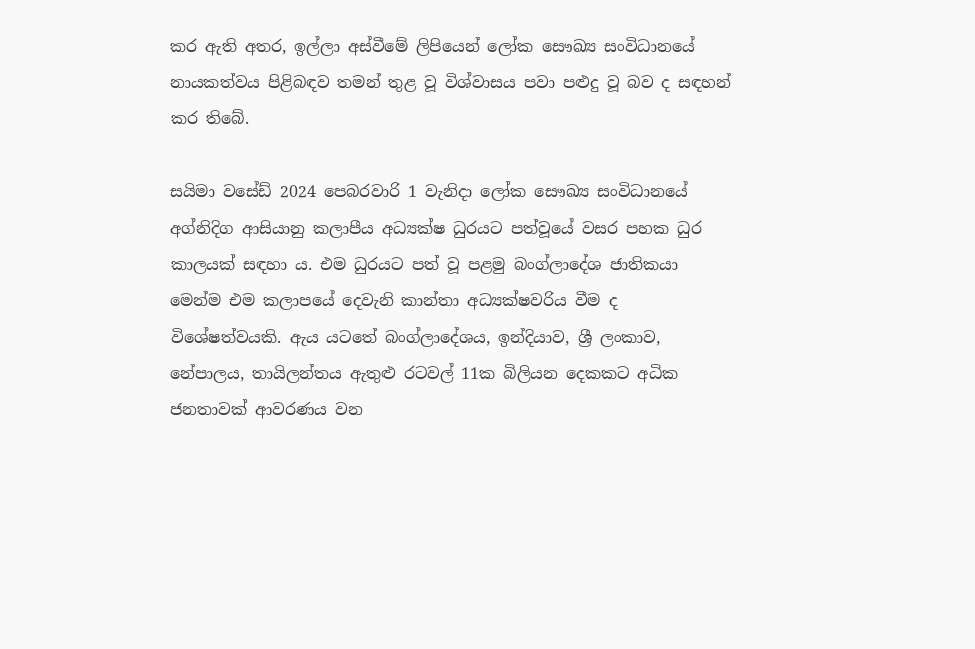කර ඇති අතර, ඉල්ලා අස්වීමේ ලිපියෙන් ලෝක සෞඛ්‍ය සංවිධානයේ නායකත්වය පිළිබඳව තමන් තුළ වූ විශ්වාසය පවා පළුදු වූ බව ද සඳහන් කර තිබේ.

සයිමා වසේඩ් 2024 පෙබරවාරි 1 වැනිදා ලෝක සෞඛ්‍ය සංවිධානයේ අග්නිදිග ආසියානු කලාපීය අධ්‍යක්ෂ ධුරයට පත්වූයේ වසර පහක ධුර කාලයක් සඳහා ය. එම ධුරයට පත් වූ පළමු බංග්ලාදේශ ජාතිකයා මෙන්ම එම කලාපයේ දෙවැනි කාන්තා අධ්‍යක්ෂවරිය වීම ද විශේෂත්වයකි. ඇය යටතේ බංග්ලාදේශය, ඉන්දියාව, ශ්‍රී ලංකාව, නේපාලය, තායිලන්තය ඇතුළු රටවල් 11ක බිලියන දෙකකට අධික ජනතාවක් ආවරණය වන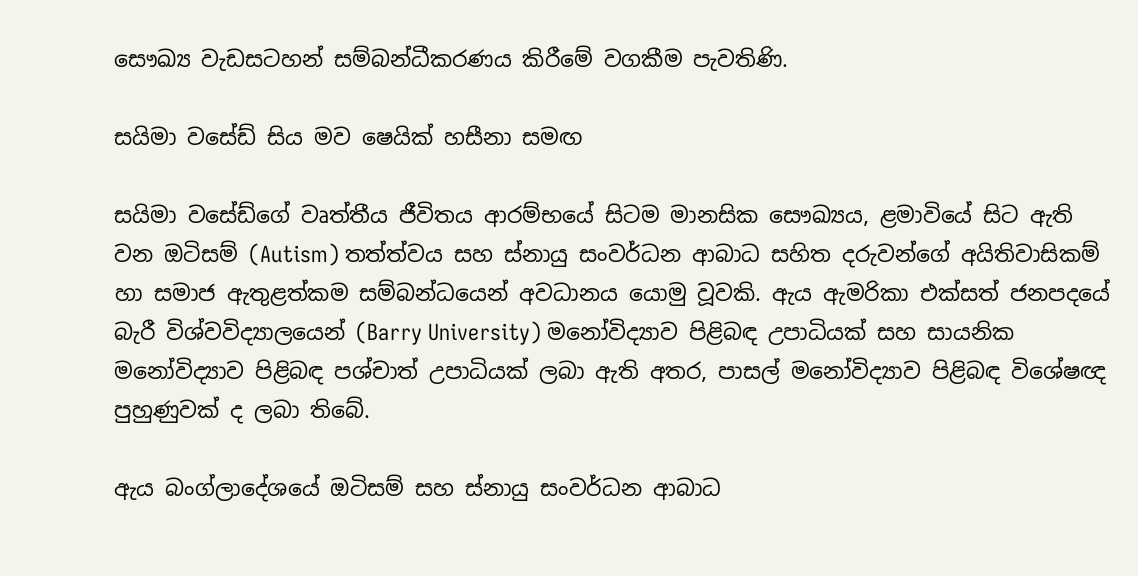සෞඛ්‍ය වැඩසටහන් සම්බන්ධීකරණය කිරීමේ වගකීම පැවතිණි.

සයිමා වසේඩ් සිය මව ෂෙයික් හසීනා සමඟ

සයිමා වසේඩ්ගේ වෘත්තීය ජීවිතය ආරම්භයේ සිටම මානසික සෞඛ්‍යය, ළමාවියේ සිට ඇති වන ඔටිසම් (Autism) තත්ත්වය සහ ස්නායු සංවර්ධන ආබාධ සහිත දරුවන්ගේ අයිතිවාසිකම් හා සමාජ ඇතුළත්කම සම්බන්ධයෙන් අවධානය යොමු වූවකි. ඇය ඇමරිකා එක්සත් ජනපදයේ බැරී විශ්වවිද්‍යාලයෙන් (Barry University) මනෝවිද්‍යාව පිළිබඳ උපාධියක් සහ සායනික මනෝවිද්‍යාව පිළිබඳ පශ්චාත් උපාධියක් ලබා ඇති අතර, පාසල් මනෝවිද්‍යාව පිළිබඳ විශේෂඥ පුහුණුවක් ද ලබා තිබේ.

ඇය බංග්ලාදේශයේ ඔටිසම් සහ ස්නායු සංවර්ධන ආබාධ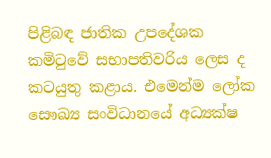පිළිබඳ ජාතික උපදේශක කමිටුවේ සභාපතිවරිය ලෙස ද කටයුතු කළාය. එමෙන්ම ලෝක සෞඛ්‍ය සංවිධානයේ අධ්‍යක්ෂ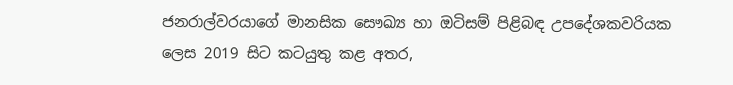ජනරාල්වරයාගේ මානසික සෞඛ්‍ය හා ඔටිසම් පිළිබඳ උපදේශකවරියක ලෙස 2019 සිට කටයුතු කළ අතර,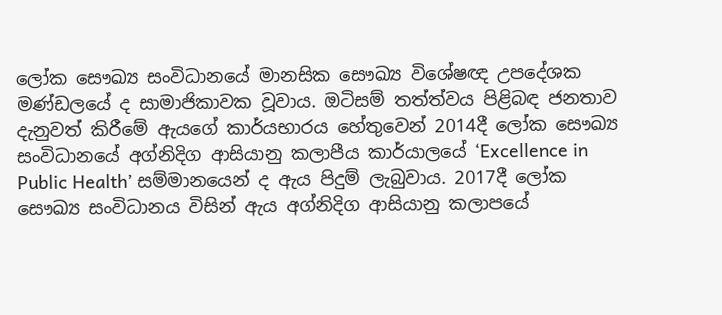ලෝක සෞඛ්‍ය සංවිධානයේ මානසික සෞඛ්‍ය විශේෂඥ උපදේශක මණ්ඩලයේ ද සාමාජිකාවක වූවාය. ඔටිසම් තත්ත්වය පිළිබඳ ජනතාව දැනුවත් කිරීමේ ඇයගේ කාර්යභාරය හේතුවෙන් 2014දී ලෝක සෞඛ්‍ය සංවිධානයේ අග්නිදිග ආසියානු කලාපීය කාර්යාලයේ ‘Excellence in Public Health’ සම්මානයෙන් ද ඇය පිදුම් ලැබුවාය. 2017දී ලෝක සෞඛ්‍ය සංවිධානය විසින් ඇය අග්නිදිග ආසියානු කලාපයේ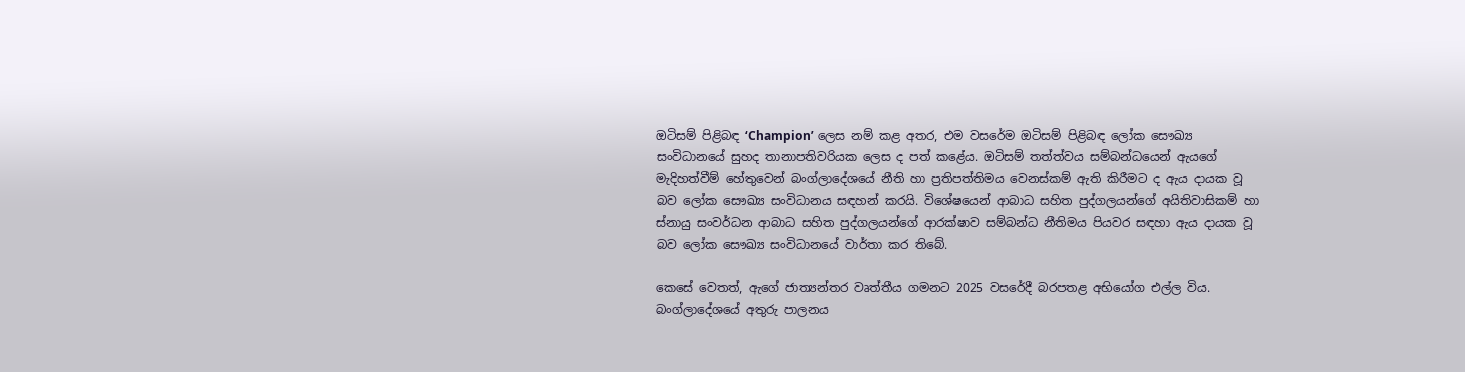ඔටිසම් පිළිබඳ ‘Champion’ ලෙස නම් කළ අතර, එම වසරේම ඔටිසම් පිළිබඳ ලෝක සෞඛ්‍ය සංවිධානයේ සුහද තානාපතිවරියක ලෙස ද පත් කළේය. ඔටිසම් තත්ත්වය සම්බන්ධයෙන් ඇයගේ මැදිහත්වීම් හේතුවෙන් බංග්ලාදේශයේ නීති හා ප්‍රතිපත්තිමය වෙනස්කම් ඇති කිරීමට ද ඇය දායක වූ බව ලෝක සෞඛ්‍ය සංවිධානය සඳහන් කරයි. විශේෂයෙන් ආබාධ සහිත පුද්ගලයන්ගේ අයිතිවාසිකම් හා ස්නායු සංවර්ධන ආබාධ සහිත පුද්ගලයන්ගේ ආරක්ෂාව සම්බන්ධ නීතිමය පියවර සඳහා ඇය දායක වූ බව ලෝක සෞඛ්‍ය සංවිධානයේ වාර්තා කර තිබේ.

කෙසේ වෙතත්, ඇගේ ජාත්‍යන්තර වෘත්තීය ගමනට 2025 වසරේදී බරපතළ අභියෝග එල්ල විය. බංග්ලාදේශයේ අතුරු පාලනය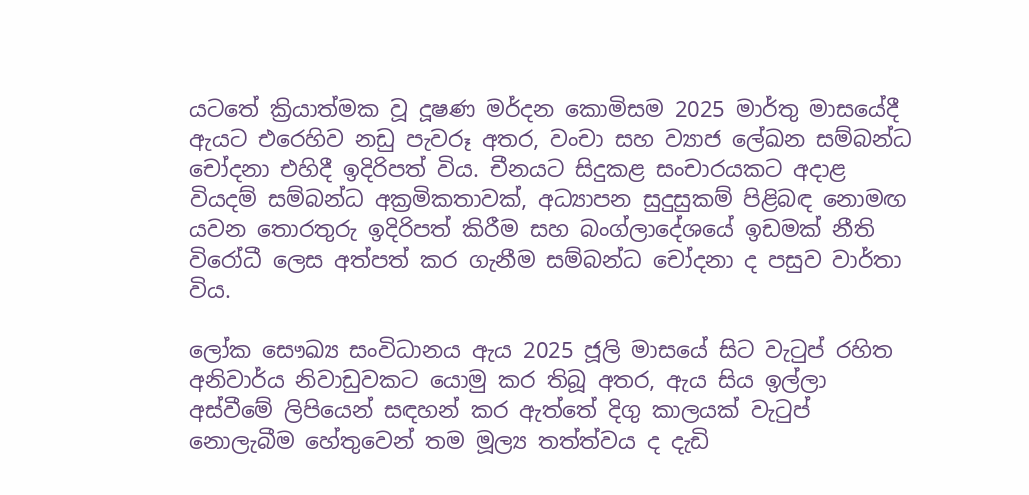යටතේ ක්‍රියාත්මක වූ දූෂණ මර්දන කොමිසම 2025 මාර්තු මාසයේදී ඇයට එරෙහිව නඩු පැවරූ අතර, වංචා සහ ව්‍යාජ ලේඛන සම්බන්ධ චෝදනා එහිදී ඉදිරිපත් විය. චීනයට සිදුකළ සංචාරයකට අදාළ වියදම් සම්බන්ධ අක්‍රමිකතාවක්, අධ්‍යාපන සුදුසුකම් පිළිබඳ නොමඟ යවන තොරතුරු ඉදිරිපත් කිරීම සහ බංග්ලාදේශයේ ඉඩමක් නීති විරෝධී ලෙස අත්පත් කර ගැනීම සම්බන්ධ චෝදනා ද පසුව වාර්තා විය.

ලෝක සෞඛ්‍ය සංවිධානය ඇය 2025 ජූලි මාසයේ සිට වැටුප් රහිත අනිවාර්ය නිවාඩුවකට යොමු කර තිබූ අතර, ඇය සිය ඉල්ලා අස්වීමේ ලිපියෙන් සඳහන් කර ඇත්තේ දිගු කාලයක් වැටුප් නොලැබීම හේතුවෙන් තම මූල්‍ය තත්ත්වය ද දැඩි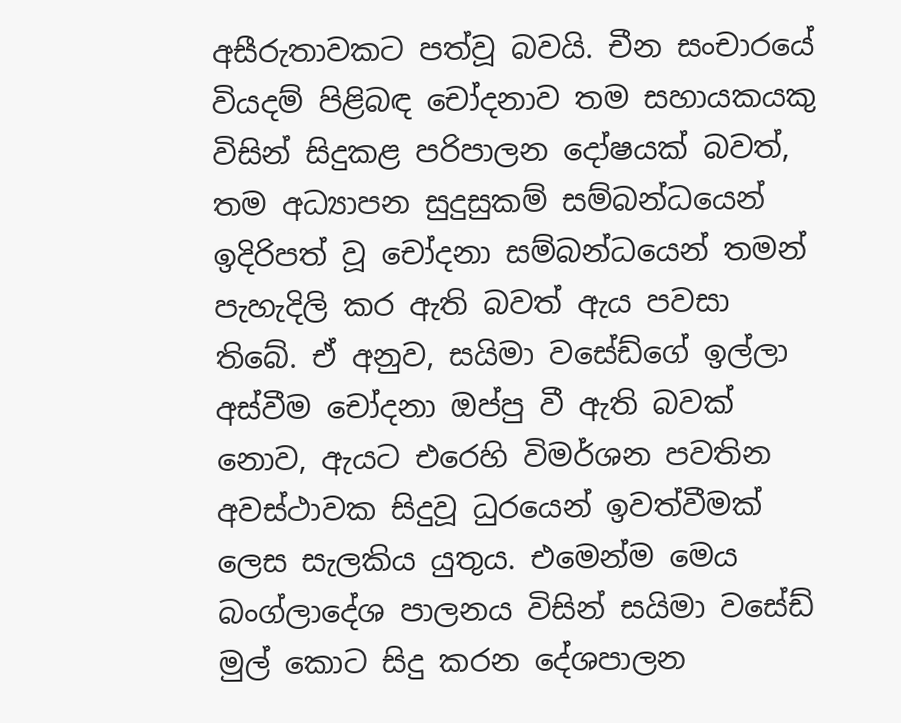අසීරුතාවකට පත්වූ බවයි. චීන සංචාරයේ වියදම් පිළිබඳ චෝදනාව තම සහායකයකු විසින් සිදුකළ පරිපාලන දෝෂයක් බවත්, තම අධ්‍යාපන සුදුසුකම් සම්බන්ධයෙන් ඉදිරිපත් වූ චෝදනා සම්බන්ධයෙන් තමන් පැහැදිලි කර ඇති බවත් ඇය පවසා තිබේ. ඒ අනුව, සයිමා වසේඩ්ගේ ඉල්ලා අස්වීම චෝදනා ඔප්පු වී ඇති බවක් නොව, ඇයට එරෙහි විමර්ශන පවතින අවස්ථාවක සිදුවූ ධුරයෙන් ඉවත්වීමක් ලෙස සැලකිය යුතුය. එමෙන්ම මෙය බංග්ලාදේශ පාලනය විසින් සයිමා වසේඩ් මුල් කොට සිදු කරන දේශපාලන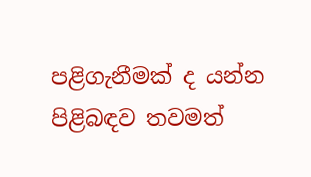පළිගැනීමක් ද යන්න පිළිබඳව තවමත්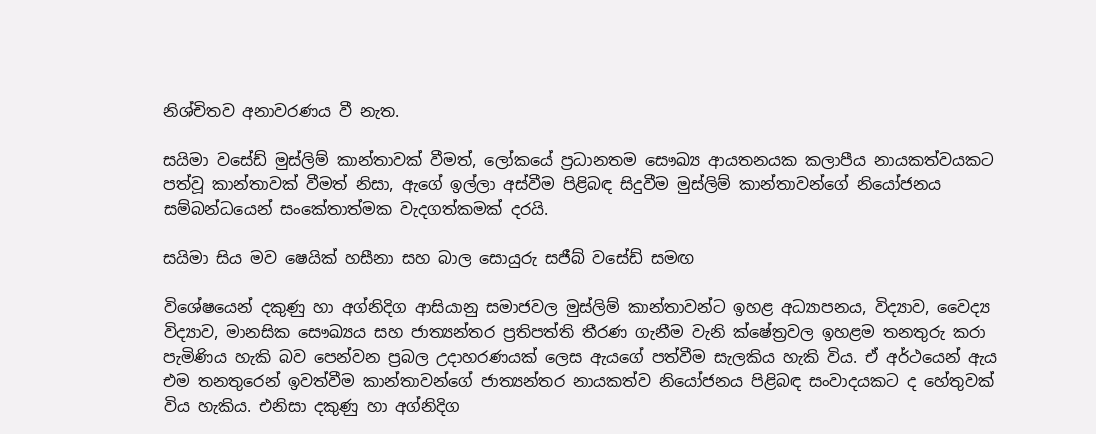නිශ්චිතව අනාවරණය වී නැත.

සයිමා වසේඩ් මුස්ලිම් කාන්තාවක් වීමත්, ලෝකයේ ප්‍රධානතම සෞඛ්‍ය ආයතනයක කලාපීය නායකත්වයකට පත්වූ කාන්තාවක් වීමත් නිසා, ඇගේ ඉල්ලා අස්වීම පිළිබඳ සිදුවීම මුස්ලිම් කාන්තාවන්ගේ නියෝජනය සම්බන්ධයෙන් සංකේතාත්මක වැදගත්කමක් දරයි.

සයිමා සිය මව ෂෙයික් හසීනා සහ බාල සොයුරු සජීබ් වසේඩ් සමඟ

විශේෂයෙන් දකුණු හා අග්නිදිග ආසියානු සමාජවල මුස්ලිම් කාන්තාවන්ට ඉහළ අධ්‍යාපනය, විද්‍යාව, වෛද්‍ය විද්‍යාව, මානසික සෞඛ්‍යය සහ ජාත්‍යන්තර ප්‍රතිපත්ති තීරණ ගැනීම වැනි ක්ෂේත්‍රවල ඉහළම තනතුරු කරා පැමිණිය හැකි බව පෙන්වන ප්‍රබල උදාහරණයක් ලෙස ඇයගේ පත්වීම සැලකිය හැකි විය. ඒ අර්ථයෙන් ඇය එම තනතුරෙන් ඉවත්වීම කාන්තාවන්ගේ ජාත්‍යන්තර නායකත්ව නියෝජනය පිළිබඳ සංවාදයකට ද හේතුවක් විය හැකිය. එනිසා දකුණු හා අග්නිදිග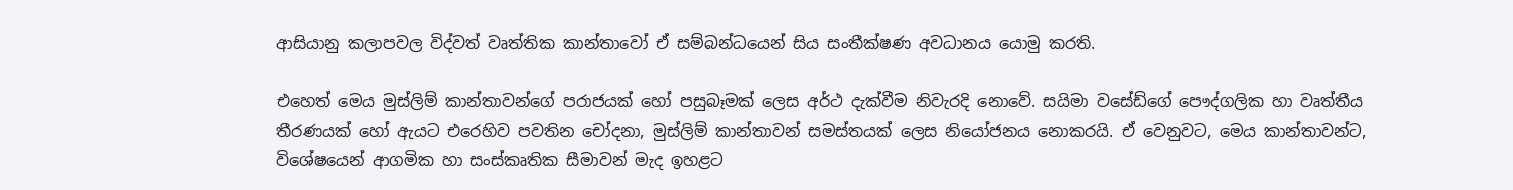ආසියානු කලාපවල විද්වත් වෘත්තික කාන්තාවෝ ඒ සම්බන්ධයෙන් සිය සංතීක්ෂණ අවධානය යොමු කරති.

එහෙත් මෙය මුස්ලිම් කාන්තාවන්ගේ පරාජයක් හෝ පසුබෑමක් ලෙස අර්ථ දැක්වීම නිවැරදි නොවේ. සයිමා වසේඩ්ගේ පෞද්ගලික හා වෘත්තීය තීරණයක් හෝ ඇයට එරෙහිව පවතින චෝදනා, මුස්ලිම් කාන්තාවන් සමස්තයක් ලෙස නියෝජනය නොකරයි. ඒ වෙනුවට, මෙය කාන්තාවන්ට, විශේෂයෙන් ආගමික හා සංස්කෘතික සීමාවන් මැද ඉහළට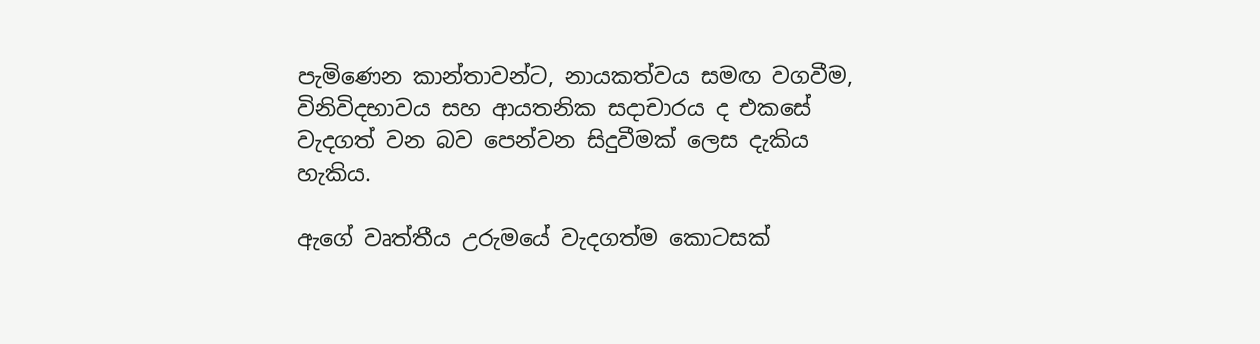පැමිණෙන කාන්තාවන්ට, නායකත්වය සමඟ වගවීම, විනිවිදභාවය සහ ආයතනික සදාචාරය ද එකසේ වැදගත් වන බව පෙන්වන සිදුවීමක් ලෙස දැකිය හැකිය.

ඇගේ වෘත්තීය උරුමයේ වැදගත්ම කොටසක්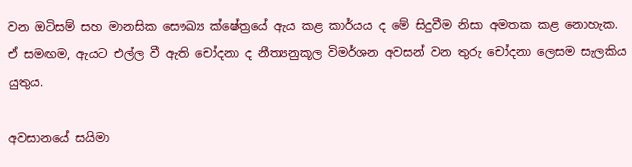වන ඔටිසම් සහ මානසික සෞඛ්‍ය ක්ෂේත්‍රයේ ඇය කළ කාර්යය ද මේ සිදුවීම නිසා අමතක කළ නොහැක. ඒ සමඟම, ඇයට එල්ල වී ඇති චෝදනා ද නීත්‍යනුකූල විමර්ශන අවසන් වන තුරු චෝදනා ලෙසම සැලකිය යුතුය.

අවසානයේ සයිමා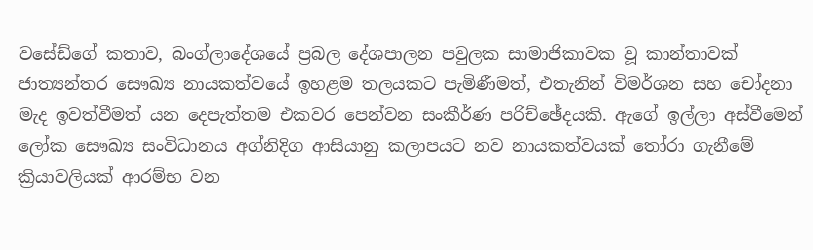වසේඩ්ගේ කතාව, බංග්ලාදේශයේ ප්‍රබල දේශපාලන පවුලක සාමාජිකාවක වූ කාන්තාවක් ජාත්‍යන්තර සෞඛ්‍ය නායකත්වයේ ඉහළම තලයකට පැමිණීමත්, එතැනින් විමර්ශන සහ චෝදනා මැද ඉවත්වීමත් යන දෙපැත්තම එකවර පෙන්වන සංකීර්ණ පරිච්ඡේදයකි. ඇගේ ඉල්ලා අස්වීමෙන් ලෝක සෞඛ්‍ය සංවිධානය අග්නිදිග ආසියානු කලාපයට නව නායකත්වයක් තෝරා ගැනීමේ ක්‍රියාවලියක් ආරම්භ වන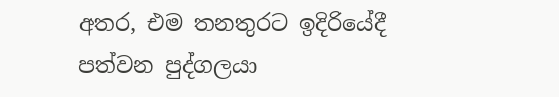අතර, එම තනතුරට ඉදිරියේදී පත්වන පුද්ගලයා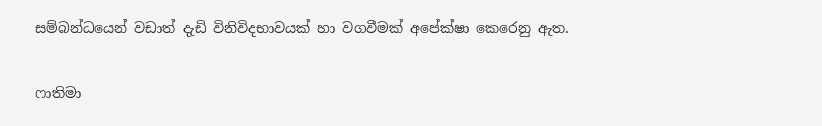සම්බන්ධයෙන් වඩාත් දැඩි විනිවිදභාවයක් හා වගවීමක් අපේක්ෂා කෙරෙනු ඇත.

ෆාතිමා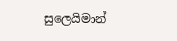සුලෙයිමාන්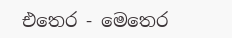එතෙර - මෙතෙර